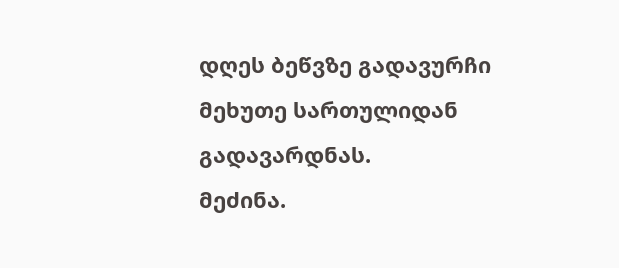დღეს ბეწვზე გადავურჩი მეხუთე სართულიდან გადავარდნას.
მეძინა.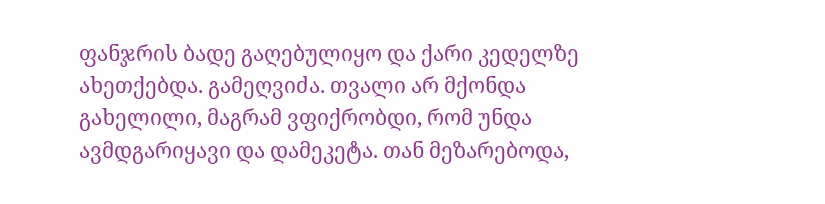ფანჯრის ბადე გაღებულიყო და ქარი კედელზე ახეთქებდა. გამეღვიძა. თვალი არ მქონდა გახელილი, მაგრამ ვფიქრობდი, რომ უნდა ავმდგარიყავი და დამეკეტა. თან მეზარებოდა,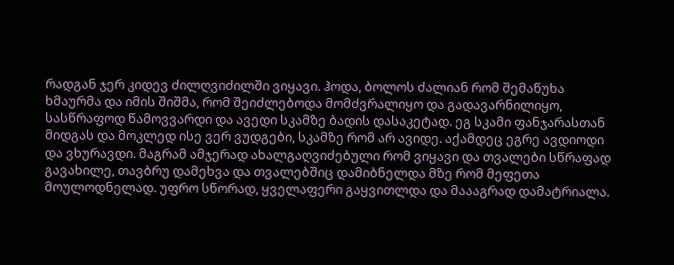რადგან ჯერ კიდევ ძილღვიძილში ვიყავი. ჰოდა, ბოლოს ძალიან რომ შემაწუხა ხმაურმა და იმის შიშმა, რომ შეიძლებოდა მომძვრალიყო და გადავარნილიყო, სასწრაფოდ წამოვვარდი და ავედი სკამზე ბადის დასაკეტად. ეგ სკამი ფანჯარასთან მიდგას და მოკლედ ისე ვერ ვუდგები, სკამზე რომ არ ავიდე. აქამდეც ეგრე ავდიოდი და ვხურავდი. მაგრამ ამჯერად ახალგაღვიძებული რომ ვიყავი და თვალები სწრაფად გავახილე, თავბრუ დამეხვა და თვალებშიც დამიბნელდა მზე რომ მეფეთა მოულოდნელად. უფრო სწორად, ყველაფერი გაყვითლდა და მაააგრად დამატრიალა.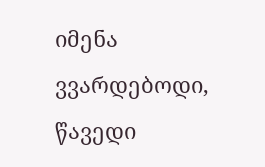იმენა ვვარდებოდი, წავედი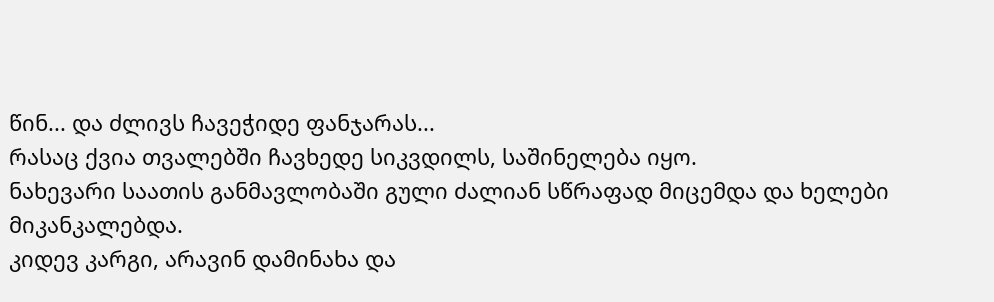წინ... და ძლივს ჩავეჭიდე ფანჯარას...
რასაც ქვია თვალებში ჩავხედე სიკვდილს, საშინელება იყო.
ნახევარი საათის განმავლობაში გული ძალიან სწრაფად მიცემდა და ხელები მიკანკალებდა.
კიდევ კარგი, არავინ დამინახა და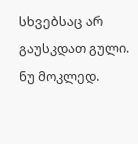სხვებსაც არ გაუსკდათ გული.
ნუ მოკლედ.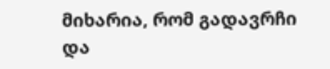მიხარია, რომ გადავრჩი და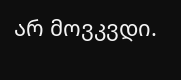არ მოვკვდი.